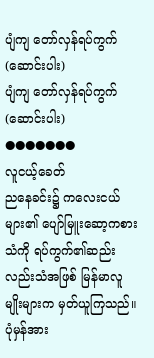ပျံကျ တော်လှန်ရပ်ကွက် (ဆောင်းပါး)
ပျံကျ တော်လှန်ရပ်ကွက် (ဆောင်းပါး)
●●●●●●●
လူငယ့်ခေတ်
ညနေခင်း၌ ကလေးငယ်များ၏ ပျော်မြူးဆော့ကစားသံကို ရပ်ကွက်၏ဆည်းလည်းသံအဖြစ် မြန်မာလူမျိုးများက မှတ်ယူကြသည်။
ပုံမှန်အား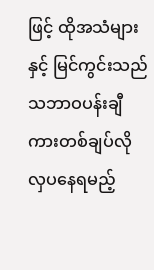ဖြင့် ထိုအသံများနှင့် မြင်ကွင်းသည် သဘာဝပန်းချီကားတစ်ချပ်လို လှပနေရမည့်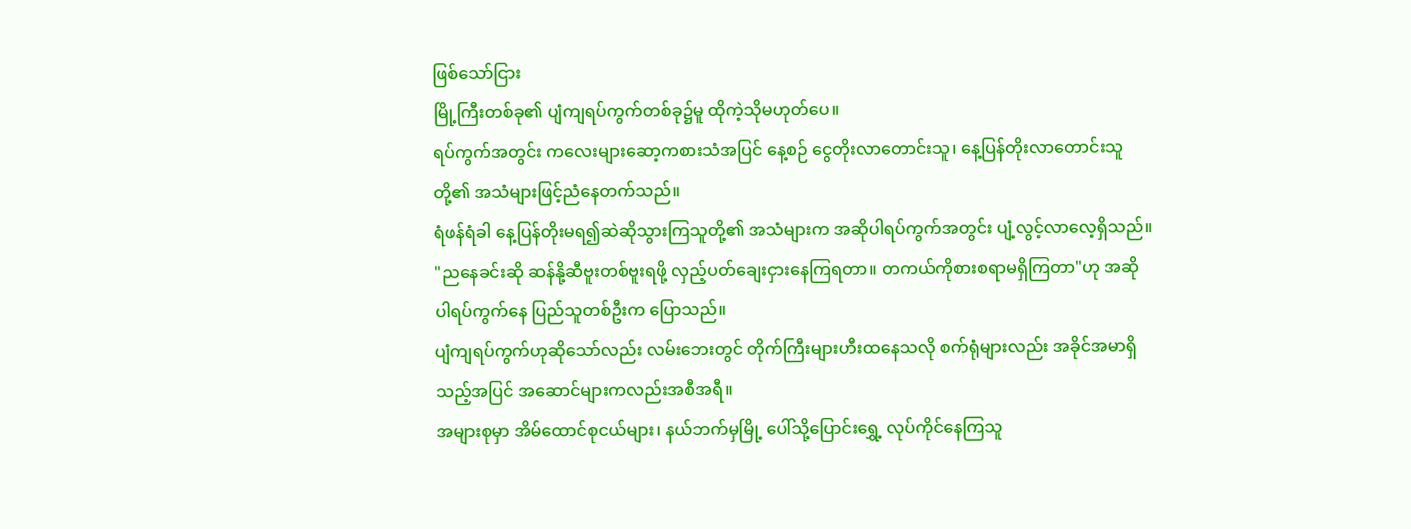ဖြစ်သော်ငြား
မြို့ကြီးတစ်ခု၏ ပျံကျရပ်ကွက်တစ်ခု၌မူ ထိုကဲ့သိုမဟုတ်ပေ။
ရပ်ကွက်အတွင်း ကလေးများဆော့ကစားသံအပြင် နေ့စဉ် ငွေတိုးလာတောင်းသူ၊ နေ့ပြန်တိုးလာတောင်းသူတို့၏ အသံများဖြင့်ညံနေတက်သည်။
ရံဖန်ရံခါ နေ့ပြန်တိုးမရ၍ဆဲဆိုသွားကြသူတို့၏ အသံများက အဆိုပါရပ်ကွက်အတွင်း ပျံ့လွင့်လာလေ့ရှိသည်။
"ညနေခင်းဆို ဆန်နို့ဆီဗူးတစ်ဗူးရဖို့ လှည့်ပတ်ချေးငှားနေကြရတာ။ တကယ်ကိုစားစရာမရှိကြတာ"ဟု အဆိုပါရပ်ကွက်နေ ပြည်သူတစ်ဦးက ပြောသည်။
ပျံကျရပ်ကွက်ဟုဆိုသော်လည်း လမ်းဘေးတွင် တိုက်ကြီးများဟီးထနေသလို စက်ရုံများလည်း အခိုင်အမာရှိသည့်အပြင် အဆောင်များကလည်းအစီအရီ။
အများစုမှာ အိမ်ထောင်စုငယ်များ၊ နယ်ဘက်မှမြို့ ပေါ်သို့ပြောင်းရွှေ့ လုပ်ကိုင်နေကြသူ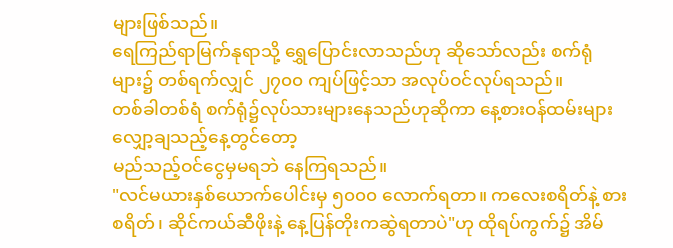များဖြစ်သည်။
ရေကြည်ရာမြက်နုရာသို့ ရွှေပြောင်းလာသည်ဟု ဆိုသော်လည်း စက်ရုံများ၌ တစ်ရက်လျှင် ၂၇၀၀ ကျပ်ဖြင့်သာ အလုပ်ဝင်လုပ်ရသည်။
တစ်ခါတစ်ရံ စက်ရုံ၌လုပ်သားများနေသည်ဟုဆိုကာ နေ့စားဝန်ထမ်းများလျှော့ချသည့်နေ့တွင်တော့
မည်သည့်ဝင်ငွေမှမရဘဲ နေကြရသည်။
"လင်မယားနှစ်ယောက်ပေါင်းမှ ၅၀၀၀ လောက်ရတာ။ ကလေးစရိတ်နဲ့ စားစရိတ်၊ ဆိုင်ကယ်ဆီဖိုးနဲ့ နေ့ပြန်တိုးကဆွဲရတာပဲ"ဟု ထိုရပ်ကွက်၌ အိမ်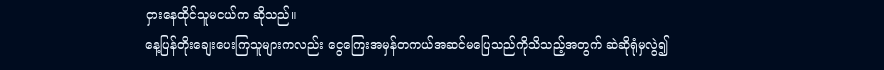ငှားနေထိုင်သူမငယ်က ဆိုသည်။
နေ့ပြန်တိုးချေးပေးကြသူများကလည်း ငွေကြေးအမှန်တကယ်အဆင်မပြေသည်ကိုသိသည့်အတွက် ဆဲဆိုရုံမှလွဲ၍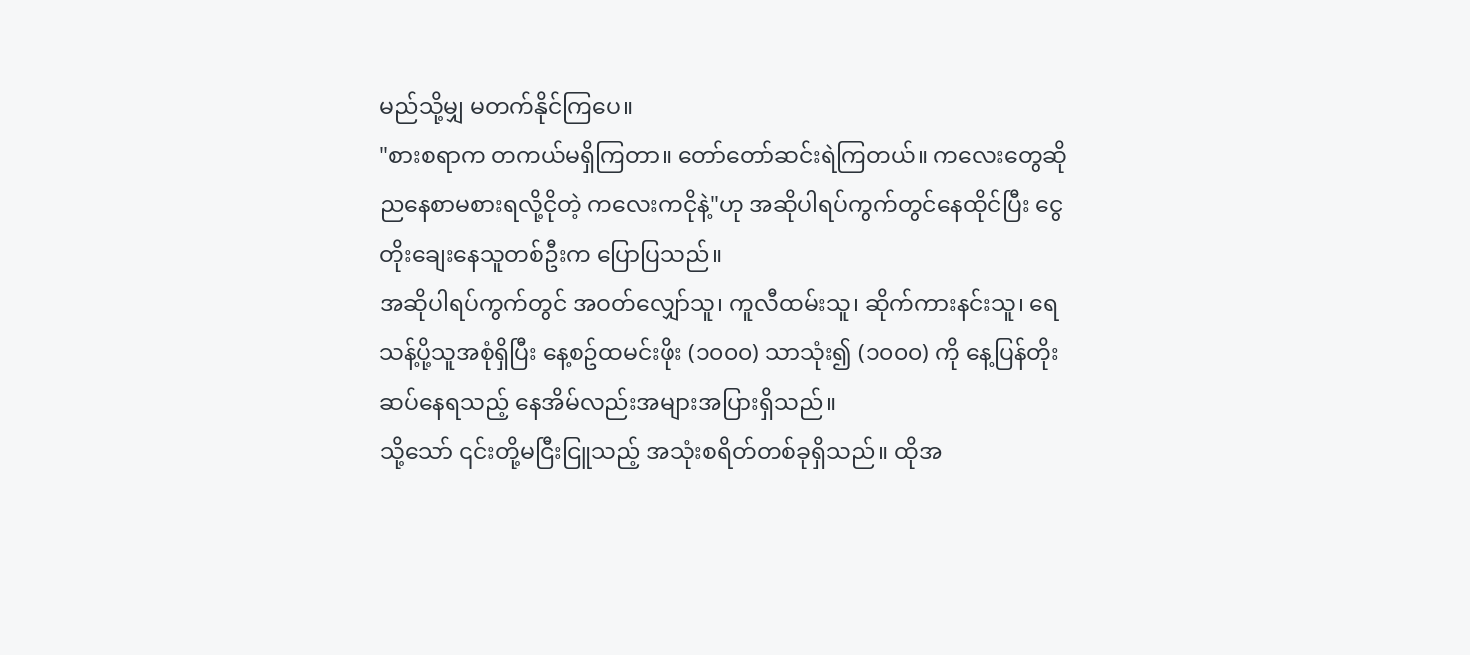မည်သို့မျှ မတက်နိုင်ကြပေ။
"စားစရာက တကယ်မရှိကြတာ။ တော်တော်ဆင်းရဲကြတယ်။ ကလေးတွေဆို ညနေစာမစားရလို့ငိုတဲ့ ကလေးကငိုနဲ့"ဟု အဆိုပါရပ်ကွက်တွင်နေထိုင်ပြီး ငွေတိုးချေးနေသူတစ်ဦးက ပြောပြသည်။
အဆိုပါရပ်ကွက်တွင် အဝတ်လျှော်သူ၊ ကူလီထမ်းသူ၊ ဆိုက်ကားနင်းသူ၊ ရေသန့်ပို့သူအစုံရှိပြီး နေ့စဥ်ထမင်းဖိုး (၁၀၀၀) သာသုံး၍ (၁၀၀၀) ကို နေ့ပြန်တိုးဆပ်နေရသည့် နေအိမ်လည်းအများအပြားရှိသည်။
သို့သော် ၎င်းတို့မငြီးငြူသည့် အသုံးစရိတ်တစ်ခုရှိသည်။ ထိုအ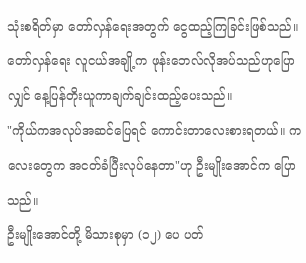သုံးစရိတ်မှာ တော်လှန်ရေးအတွက် ငွေထည့်ကြခြင်းဖြစ်သည်။
တော်လှန်ရေး လူငယ်အချို့က ဖုန်းဘေလ်လိုအပ်သည်ဟုပြောလျှင် နေ့ပြန်တိုးယူကာချက်ချင်းထည့်ပေးသည်။
"ကိုယ်ကအလုပ်အဆင်ပြေရင် ကောင်းတာလေးစားရတယ်။ ကလေးတွေက အငတ်ခံပြီးလုပ်နေတာ"ဟု ဦးမျိုးအောင်က ပြောသည်။
ဦးမျိုးအောင်တို့ မိသားစုမှာ (၁၂) ပေ ပတ်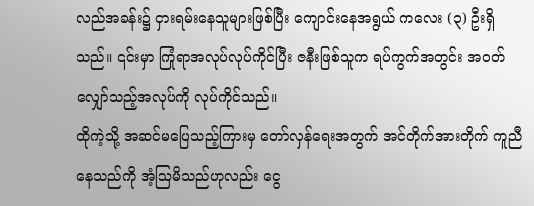လည်အခန်း၌ ငှားရမ်းနေသူများဖြစ်ပြီး ကျောင်းနေအရွယ် ကလေး (၃) ဦးရှိသည်။ ၎င်းမှာ ကြုံရာအလုပ်လုပ်ကိုင်ပြီး ဇနီးဖြစ်သူက ရပ်ကွက်အတွင်း အဝတ်လျှော်သည့်အလုပ်ကို လုပ်ကိုင်သည်။
ထိုကဲ့သို့ အဆင်မပြေသည့်ကြားမှ တော်လှန်ရေးအတွက် အင်တိုက်အားတိုက် ကူညီနေသည်ကို အံ့ဩမိသည်ဟုလည်း ငွေ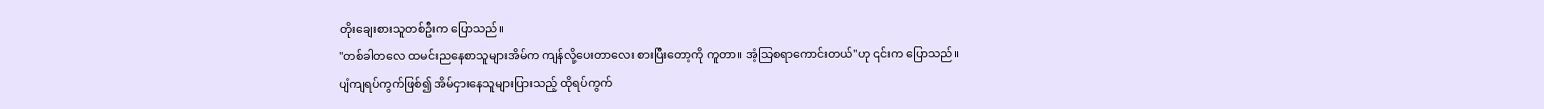တိုးချေးစားသူတစ်ဦးက ပြောသည်။
"တစ်ခါတလေ ထမင်းညနေစာသူများအိမ်က ကျန်လို့ပေးတာလေး စားပြီးတော့ကို ကူတာ။ အံ့သြစရာကောင်းတယ်"ဟု ၎င်းက ပြောသည်။
ပျံကျရပ်ကွက်ဖြစ်၍ အိမ်ငှားနေသူများပြားသည့် ထိုရပ်ကွက်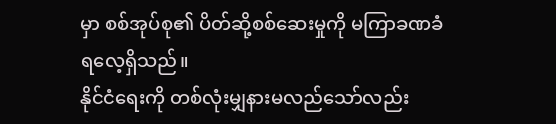မှာ စစ်အုပ်စု၏ ပိတ်ဆို့စစ်ဆေးမှုကို မကြာခဏခံရလေ့ရှိသည်။
နိုင်ငံရေးကို တစ်လုံးမျှနားမလည်သော်လည်း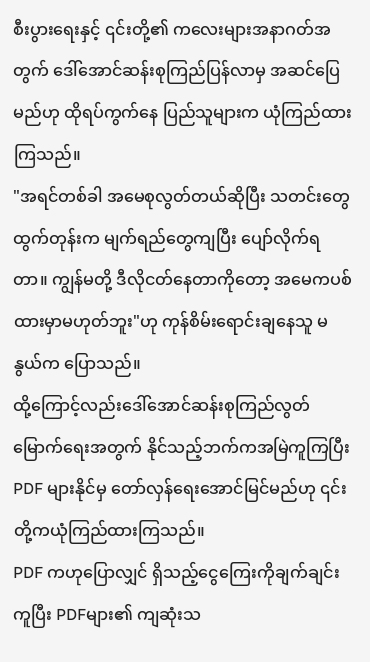စီးပွားရေးနှင့် ၎င်းတို့၏ ကလေးများအနာဂတ်အတွက် ဒေါ်အောင်ဆန်းစုကြည်ပြန်လာမှ အဆင်ပြေမည်ဟု ထိုရပ်ကွက်နေ ပြည်သူများက ယုံကြည်ထားကြသည်။
"အရင်တစ်ခါ အမေစုလွတ်တယ်ဆိုပြီး သတင်းတွေထွက်တုန်းက မျက်ရည်တွေကျပြီး ပျော်လိုက်ရတာ။ ကျွန်မတို့ ဒီလိုငတ်နေတာကိုတော့ အမေကပစ်ထားမှာမဟုတ်ဘူး"ဟု ကုန်စိမ်းရောင်းချနေသူ မနွယ်က ပြောသည်။
ထို့ကြောင့်လည်းဒေါ်အောင်ဆန်းစုကြည်လွတ်မြောက်ရေးအတွက် နိုင်သည့်ဘက်ကအမြဲကူကြပြီး
PDF များနိုင်မှ တော်လှန်ရေးအောင်မြင်မည်ဟု ၎င်းတို့ကယုံကြည်ထားကြသည်။
PDF ကဟုပြောလျှင် ရှိသည့်ငွေကြေးကိုချက်ချင်းကူပြီး PDFများ၏ ကျဆုံးသ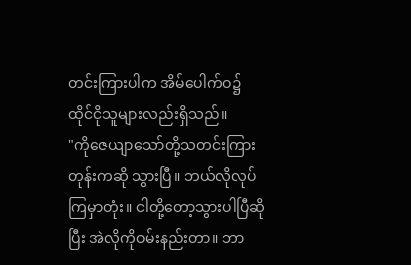တင်းကြားပါက အိမ်ပေါက်ဝ၌ ထိုင်ငိုသူများလည်းရှိသည်။
"ကိုဇေယျာသော်တို့သတင်းကြားတုန်းကဆို သွားပြီ။ ဘယ်လိုလုပ်ကြမှာတုံး။ ငါတို့တော့သွားပါပြီဆိုပြီး အဲလိုကိုဝမ်းနည်းတာ။ ဘာ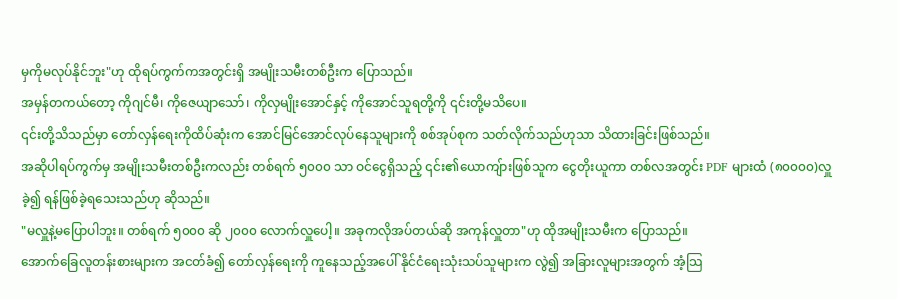မှကိုမလုပ်နိုင်ဘူး"ဟု ထိုရပ်ကွက်ကအတွင်းရှိ အမျိုးသမီးတစ်ဦးက ပြောသည်။
အမှန်တကယ်တော့ ကိုဂျင်မီ၊ ကိုဇေယျာသော်၊ ကိုလှမျိုးအောင်နှင့် ကိုအောင်သူရတို့ကို ၎င်းတို့မသိပေ။
၎င်းတို့သိသည်မှာ တော်လှန်ရေးကိုထိပ်ဆုံးက အောင်မြင်အောင်လုပ်နေသူများကို စစ်အုပ်စုက သတ်လိုက်သည်ဟုသာ သိထားခြင်းဖြစ်သည်။
အဆိုပါရပ်ကွက်မှ အမျိုးသမီးတစ်ဦးကလည်း တစ်ရက် ၅၀၀၀ သာ ဝင်ငွေရှိသည့် ၎င်း၏ယောကျ်ားဖြစ်သူက ငွေတိုးယူကာ တစ်လအတွင်း PDF များထံ (၈၀၀၀၀)လှူခဲ့၍ ရန်ဖြစ်ခဲ့ရသေးသည်ဟု ဆိုသည်။
"မလှူနဲ့မပြောပါဘူး။ တစ်ရက် ၅၀၀၀ ဆို ၂၀၀၀ လောက်လှူပေါ့။ အခုကလိုအပ်တယ်ဆို အကုန်လှူတာ"ဟု ထိုအမျိုးသမီးက ပြောသည်။
အောက်ခြေလူတန်းစားများက အငတ်ခံ၍ တော်လှန်ရေးကို ကူနေသည့်အပေါ် နိုင်ငံရေးသုံးသပ်သူများက လွဲ၍ အခြားလူများအတွက် အံ့သြ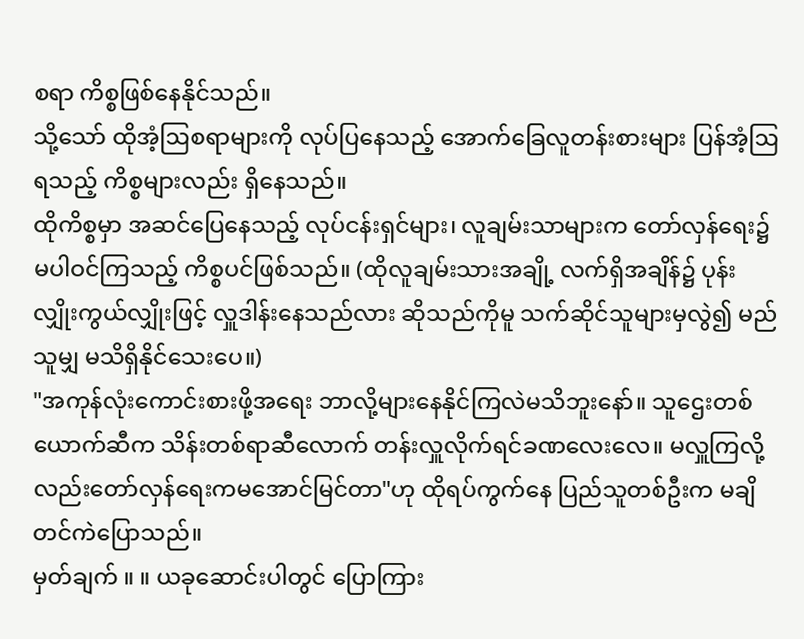စရာ ကိစ္စဖြစ်နေနိုင်သည်။
သို့သော် ထိုအံ့ဩစရာများကို လုပ်ပြနေသည့် အောက်ခြေလူတန်းစားများ ပြန်အံ့ဩရသည့် ကိစ္စများလည်း ရှိနေသည်။
ထိုကိစ္စမှာ အဆင်ပြေနေသည့် လုပ်ငန်းရှင်များ၊ လူချမ်းသာများက တော်လှန်ရေး၌ မပါဝင်ကြသည့် ကိစ္စပင်ဖြစ်သည်။ (ထိုလူချမ်းသားအချို့ လက်ရှိအချိန်၌ ပုန်းလျှိုးကွယ်လျှိုးဖြင့် လှူဒါန်းနေသည်လား ဆိုသည်ကိုမူ သက်ဆိုင်သူများမှလွဲ၍ မည်သူမျှ မသိရှိနိုင်သေးပေ။)
"အကုန်လုံးကောင်းစားဖို့အရေး ဘာလို့များနေနိုင်ကြလဲမသိဘူးနော်။ သူဌေးတစ်ယောက်ဆီက သိန်းတစ်ရာဆီလောက် တန်းလှူလိုက်ရင်ခဏလေးလေ။ မလှူကြလို့လည်းတော်လှန်ရေးကမအောင်မြင်တာ"ဟု ထိုရပ်ကွက်နေ ပြည်သူတစ်ဦးက မချိတင်ကဲပြောသည်။
မှတ်ချက် ။ ။ ယခုဆောင်းပါတွင် ပြောကြား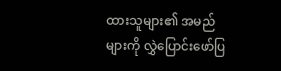ထားသူများ၏ အမည်များကို လွှဲပြောင်းဖော်ပြ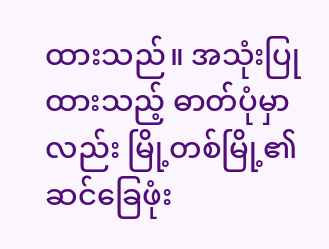ထားသည်။ အသုံးပြုထားသည့် ဓာတ်ပုံမှာလည်း မြို့တစ်မြို့၏ ဆင်ခြေဖုံး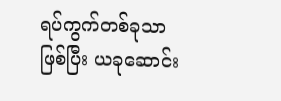ရပ်ကွက်တစ်ခုသာ ဖြစ်ပြီး ယခုဆောင်း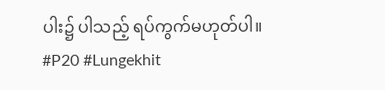ပါး၌ ပါသည့် ရပ်ကွက်မဟုတ်ပါ။
#P20 #Lungekhit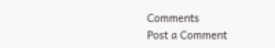Comments
Post a Comment